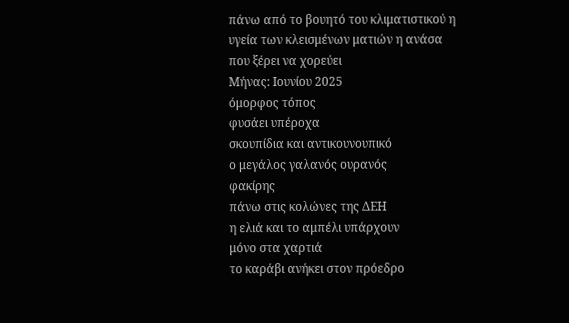πάνω από το βουητό του κλιματιστικού η υγεία των κλεισμένων ματιών η ανάσα που ξέρει να χορεύει
Μήνας: Ιουνίου 2025
όμορφος τόπος
φυσάει υπέροχα
σκουπίδια και αντικουνουπικό
ο μεγάλος γαλανός ουρανός
φακίρης
πάνω στις κολώνες της ΔΕΗ
η ελιά και το αμπέλι υπάρχουν
μόνο στα χαρτιά
το καράβι ανήκει στον πρόεδρο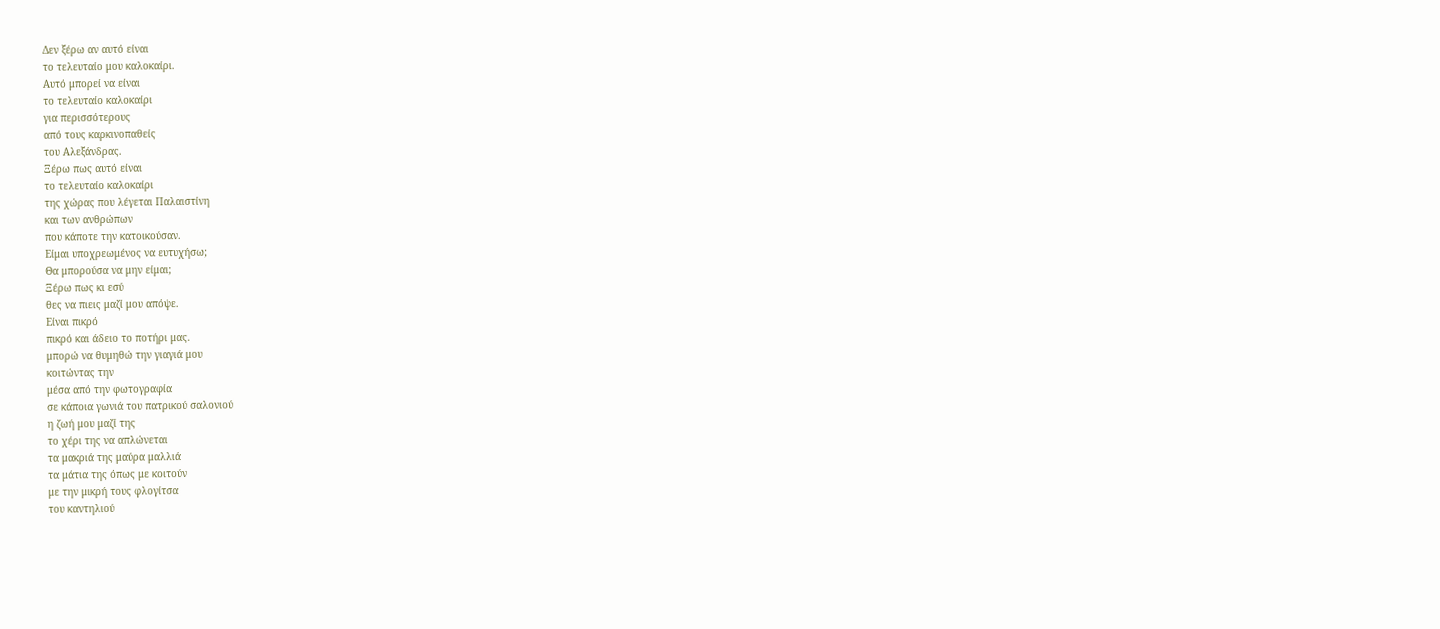Δεν ξέρω αν αυτό είναι
το τελευταίο μου καλοκαίρι.
Αυτό μπορεί να είναι
το τελευταίο καλοκαίρι
για περισσότερους
από τους καρκινοπαθείς
του Αλεξάνδρας.
Ξέρω πως αυτό είναι
το τελευταίο καλοκαίρι
της χώρας που λέγεται Παλαιστίνη
και των ανθρώπων
που κάποτε την κατοικούσαν.
Είμαι υποχρεωμένος να ευτυχήσω;
Θα μπορούσα να μην είμαι;
Ξέρω πως κι εσύ
θες να πιεις μαζί μου απόψε.
Είναι πικρό
πικρό και άδειο το ποτήρι μας.
μπορώ να θυμηθώ την γιαγιά μου
κοιτώντας την
μέσα από την φωτογραφία
σε κάποια γωνιά του πατρικού σαλονιού
η ζωή μου μαζί της
το χέρι της να απλώνεται
τα μακριά της μαύρα μαλλιά
τα μάτια της όπως με κοιτούν
με την μικρή τους φλογίτσα
του καντηλιού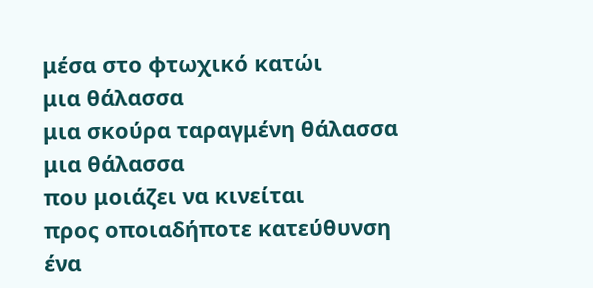μέσα στο φτωχικό κατώι
μια θάλασσα
μια σκούρα ταραγμένη θάλασσα
μια θάλασσα
που μοιάζει να κινείται
προς οποιαδήποτε κατεύθυνση
ένα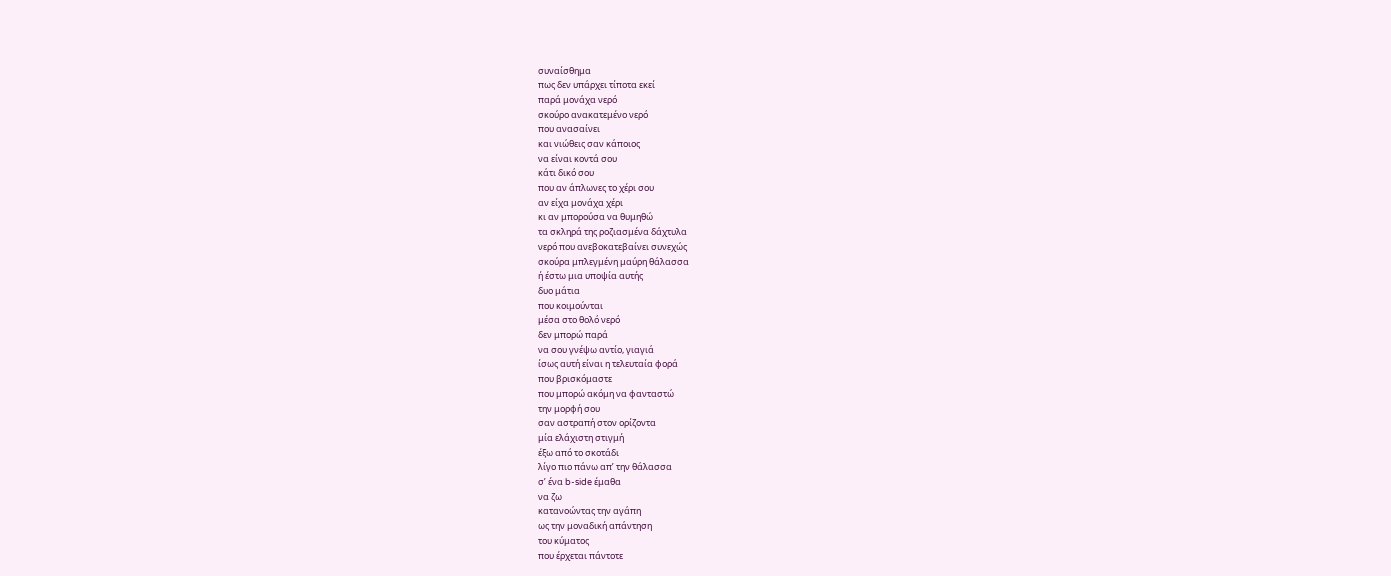συναίσθημα
πως δεν υπάρχει τίποτα εκεί
παρά μονάχα νερό
σκούρο ανακατεμένο νερό
που ανασαίνει
και νιώθεις σαν κάποιος
να είναι κοντά σου
κάτι δικό σου
που αν άπλωνες το χέρι σου
αν είχα μονάχα χέρι
κι αν μπορούσα να θυμηθώ
τα σκληρά της ροζιασμένα δάχτυλα
νερό που ανεβοκατεβαίνει συνεχώς
σκούρα μπλεγμένη μαύρη θάλασσα
ή έστω μια υποψία αυτής
δυο μάτια
που κοιμούνται
μέσα στο θολό νερό
δεν μπορώ παρά
να σου γνέψω αντίο, γιαγιά
ίσως αυτή είναι η τελευταία φορά
που βρισκόμαστε
που μπορώ ακόμη να φανταστώ
την μορφή σου
σαν αστραπή στον ορίζοντα
μία ελάχιστη στιγμή
έξω από το σκοτάδι
λίγο πιο πάνω απ’ την θάλασσα
σ’ ένα b-side έμαθα
να ζω
κατανοώντας την αγάπη
ως την μοναδική απάντηση
του κύματος
που έρχεται πάντοτε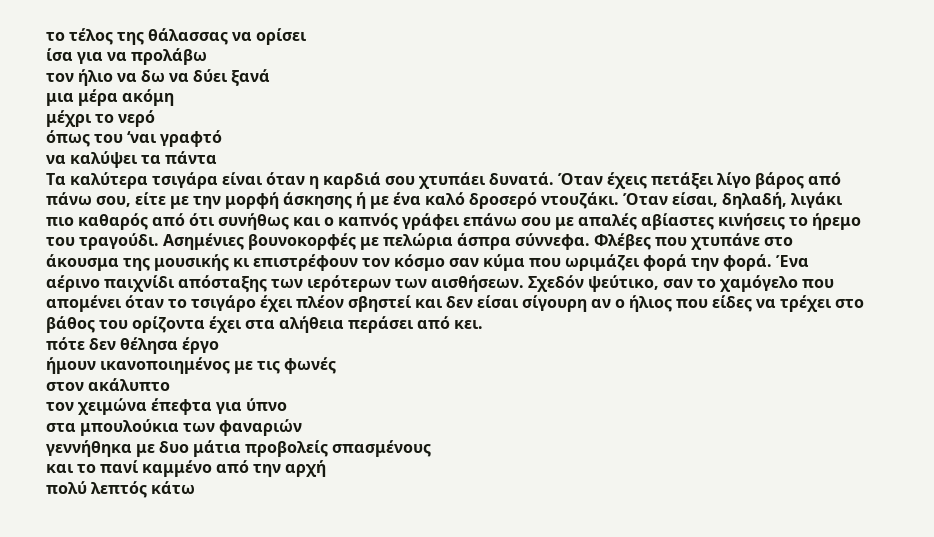το τέλος της θάλασσας να ορίσει
ίσα για να προλάβω
τον ήλιο να δω να δύει ξανά
μια μέρα ακόμη
μέχρι το νερό
όπως του ‘ναι γραφτό
να καλύψει τα πάντα
Τα καλύτερα τσιγάρα είναι όταν η καρδιά σου χτυπάει δυνατά. Όταν έχεις πετάξει λίγο βάρος από πάνω σου, είτε με την μορφή άσκησης ή με ένα καλό δροσερό ντουζάκι. Όταν είσαι, δηλαδή, λιγάκι πιο καθαρός από ότι συνήθως και ο καπνός γράφει επάνω σου με απαλές αβίαστες κινήσεις το ήρεμο του τραγούδι. Ασημένιες βουνοκορφές με πελώρια άσπρα σύννεφα. Φλέβες που χτυπάνε στο άκουσμα της μουσικής κι επιστρέφουν τον κόσμο σαν κύμα που ωριμάζει φορά την φορά. Ένα αέρινο παιχνίδι απόσταξης των ιερότερων των αισθήσεων. Σχεδόν ψεύτικο, σαν το χαμόγελο που απομένει όταν το τσιγάρο έχει πλέον σβηστεί και δεν είσαι σίγουρη αν ο ήλιος που είδες να τρέχει στο βάθος του ορίζοντα έχει στα αλήθεια περάσει από κει.
πότε δεν θέλησα έργο
ήμουν ικανοποιημένος με τις φωνές
στον ακάλυπτο
τον χειμώνα έπεφτα για ύπνο
στα μπουλούκια των φαναριών
γεννήθηκα με δυο μάτια προβολείς σπασμένους
και το πανί καμμένο από την αρχή
πολύ λεπτός κάτω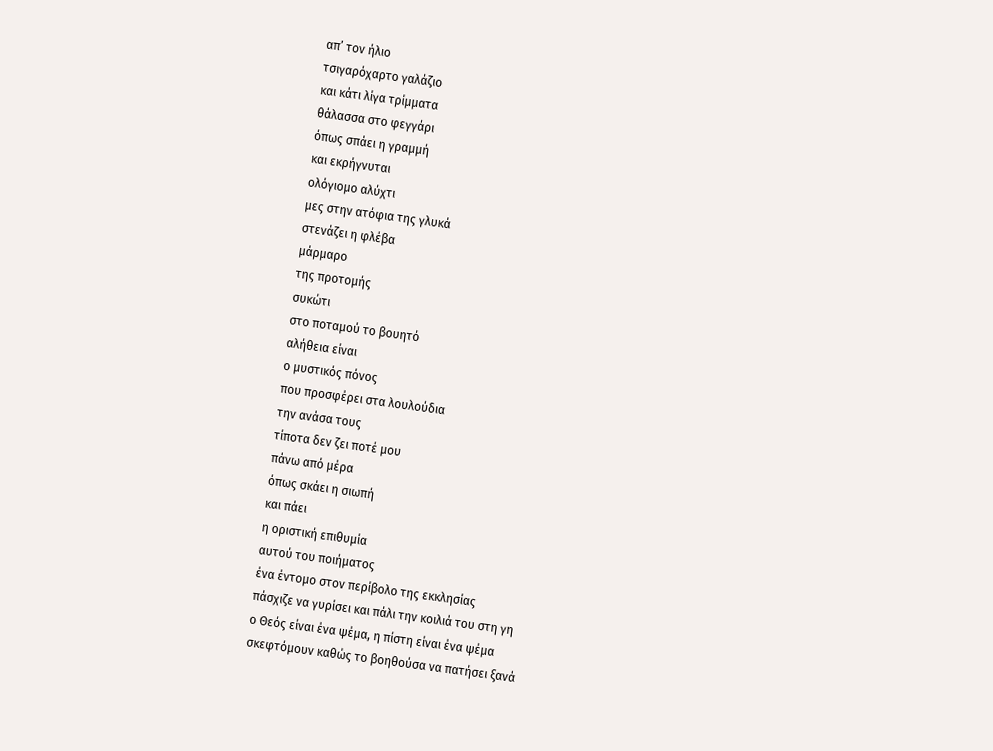απ’ τον ήλιο
τσιγαρόχαρτο γαλάζιο
και κάτι λίγα τρίμματα
θάλασσα στο φεγγάρι
όπως σπάει η γραμμή
και εκρήγνυται
ολόγιομο αλύχτι
μες στην ατόφια της γλυκά
στενάζει η φλέβα
μάρμαρο
της προτομής
συκώτι
στο ποταμού το βουητό
αλήθεια είναι
ο μυστικός πόνος
που προσφέρει στα λουλούδια
την ανάσα τους
τίποτα δεν ζει ποτέ μου
πάνω από μέρα
όπως σκάει η σιωπή
και πάει
η οριστική επιθυμία
αυτού του ποιήματος
ένα έντομο στον περίβολο της εκκλησίας
πάσχιζε να γυρίσει και πάλι την κοιλιά του στη γη
ο Θεός είναι ένα ψέμα, η πίστη είναι ένα ψέμα
σκεφτόμουν καθώς το βοηθούσα να πατήσει ξανά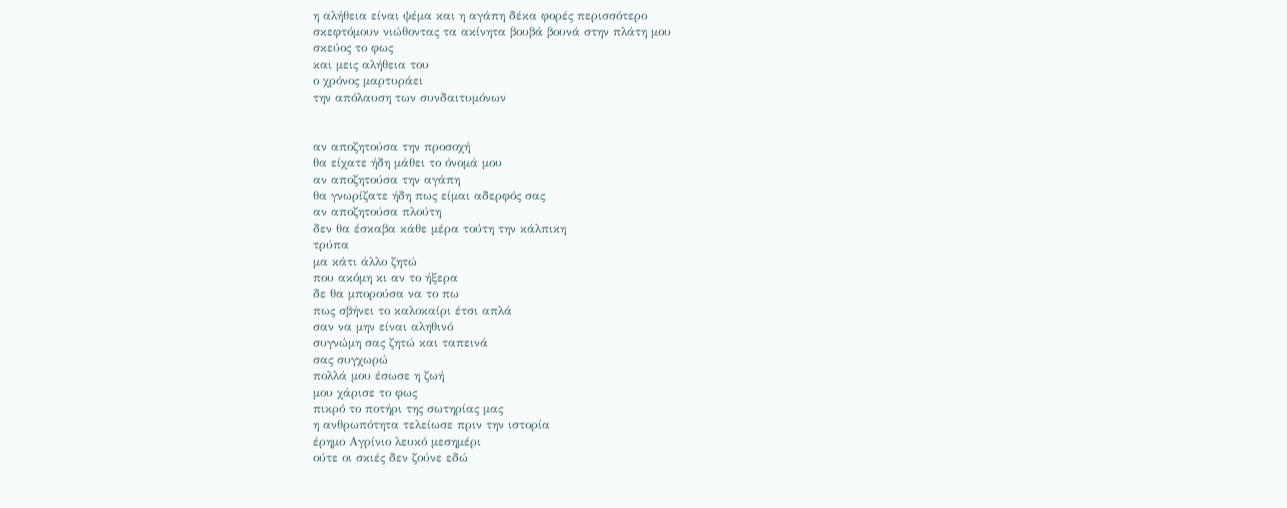η αλήθεια είναι ψέμα και η αγάπη δέκα φορές περισσότερο
σκεφτόμουν νιώθοντας τα ακίνητα βουβά βουνά στην πλάτη μου
σκεύος το φως
και μεις αλήθεια του
ο χρόνος μαρτυράει
την απόλαυση των συνδαιτυμόνων


αν αποζητούσα την προσοχή
θα είχατε ήδη μάθει το όνομά μου
αν αποζητούσα την αγάπη
θα γνωρίζατε ήδη πως είμαι αδερφός σας
αν αποζητούσα πλούτη
δεν θα έσκαβα κάθε μέρα τούτη την κάλπικη
τρύπα
μα κάτι άλλο ζητώ
που ακόμη κι αν το ήξερα
δε θα μπορούσα να το πω
πως σβήνει το καλοκαίρι έτσι απλά
σαν να μην είναι αληθινό
συγνώμη σας ζητώ και ταπεινά
σας συγχωρώ
πολλά μου έσωσε η ζωή
μου χάρισε το φως
πικρό το ποτήρι της σωτηρίας μας
η ανθρωπότητα τελείωσε πριν την ιστορία
έρημο Αγρίνιο λευκό μεσημέρι
ούτε οι σκιές δεν ζούνε εδώ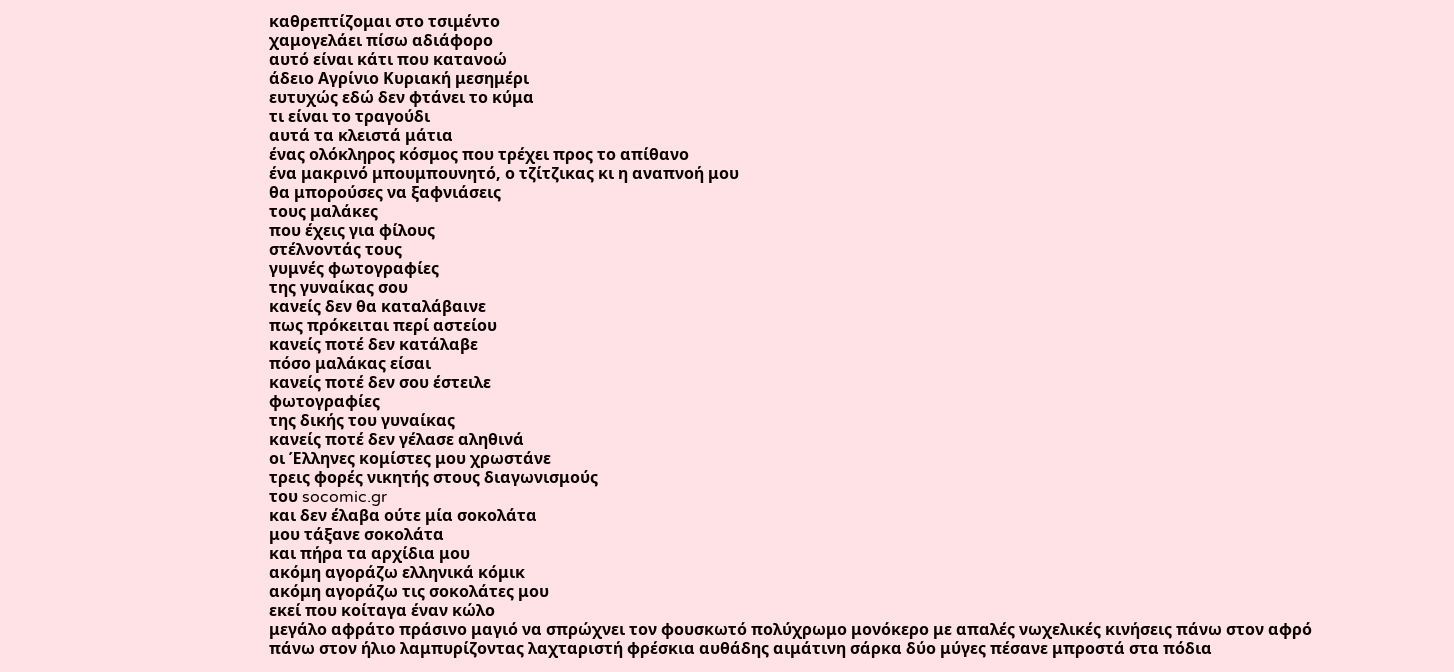καθρεπτίζομαι στο τσιμέντο
χαμογελάει πίσω αδιάφορο
αυτό είναι κάτι που κατανοώ
άδειο Αγρίνιο Κυριακή μεσημέρι
ευτυχώς εδώ δεν φτάνει το κύμα
τι είναι το τραγούδι
αυτά τα κλειστά μάτια
ένας ολόκληρος κόσμος που τρέχει προς το απίθανο
ένα μακρινό μπουμπουνητό, ο τζίτζικας κι η αναπνοή μου
θα μπορούσες να ξαφνιάσεις
τους μαλάκες
που έχεις για φίλους
στέλνοντάς τους
γυμνές φωτογραφίες
της γυναίκας σου
κανείς δεν θα καταλάβαινε
πως πρόκειται περί αστείου
κανείς ποτέ δεν κατάλαβε
πόσο μαλάκας είσαι
κανείς ποτέ δεν σου έστειλε
φωτογραφίες
της δικής του γυναίκας
κανείς ποτέ δεν γέλασε αληθινά
οι Έλληνες κομίστες μου χρωστάνε
τρεις φορές νικητής στους διαγωνισμούς
του socomic.gr
και δεν έλαβα ούτε μία σοκολάτα
μου τάξανε σοκολάτα
και πήρα τα αρχίδια μου
ακόμη αγοράζω ελληνικά κόμικ
ακόμη αγοράζω τις σοκολάτες μου
εκεί που κοίταγα έναν κώλο
μεγάλο αφράτο πράσινο μαγιό να σπρώχνει τον φουσκωτό πολύχρωμο μονόκερο με απαλές νωχελικές κινήσεις πάνω στον αφρό πάνω στον ήλιο λαμπυρίζοντας λαχταριστή φρέσκια αυθάδης αιμάτινη σάρκα δύο μύγες πέσανε μπροστά στα πόδια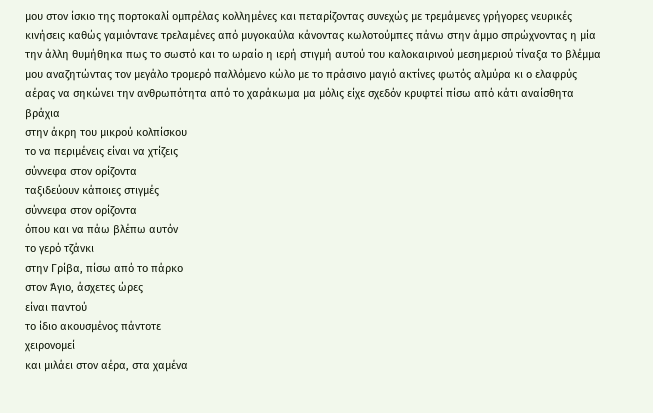μου στον ίσκιο της πορτοκαλί ομπρέλας κολλημένες και πεταρίζοντας συνεχώς με τρεμάμενες γρήγορες νευρικές κινήσεις καθώς γαμιόντανε τρελαμένες από μυγοκαύλα κάνοντας κωλοτούμπες πάνω στην άμμο σπρώχνοντας η μία την άλλη θυμήθηκα πως το σωστό και το ωραίο η ιερή στιγμή αυτού του καλοκαιρινού μεσημεριού τίναξα το βλέμμα μου αναζητώντας τον μεγάλο τρομερό παλλόμενο κώλο με το πράσινο μαγιό ακτίνες φωτός αλμύρα κι ο ελαφρύς αέρας να σηκώνει την ανθρωπότητα από το χαράκωμα μα μόλις είχε σχεδόν κρυφτεί πίσω από κάτι αναίσθητα βράχια
στην άκρη του μικρού κολπίσκου
το να περιμένεις είναι να χτίζεις
σύννεφα στον ορίζοντα
ταξιδεύουν κάποιες στιγμές
σύννεφα στον ορίζοντα
όπου και να πάω βλέπω αυτόν
το γερό τζάνκι
στην Γρίβα, πίσω από το πάρκο
στον Άγιο, άσχετες ώρες
είναι παντού
το ίδιο ακουσμένος πάντοτε
χειρονομεί
και μιλάει στον αέρα, στα χαμένα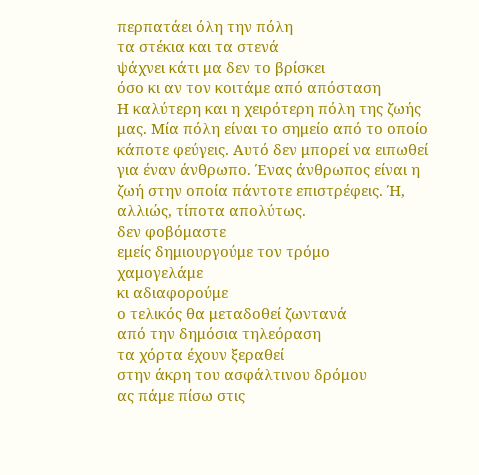περπατάει όλη την πόλη
τα στέκια και τα στενά
ψάχνει κάτι μα δεν το βρίσκει
όσο κι αν τον κοιτάμε από απόσταση
Η καλύτερη και η χειρότερη πόλη της ζωής μας. Μία πόλη είναι το σημείο από το οποίο κάποτε φεύγεις. Αυτό δεν μπορεί να ειπωθεί για έναν άνθρωπο. Ένας άνθρωπος είναι η ζωή στην οποία πάντοτε επιστρέφεις. Ή, αλλιώς, τίποτα απολύτως.
δεν φοβόμαστε
εμείς δημιουργούμε τον τρόμο
χαμογελάμε
κι αδιαφορούμε
ο τελικός θα μεταδοθεί ζωντανά
από την δημόσια τηλεόραση
τα χόρτα έχουν ξεραθεί
στην άκρη του ασφάλτινου δρόμου
ας πάμε πίσω στις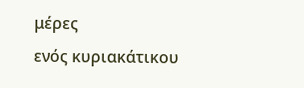μέρες
ενός κυριακάτικου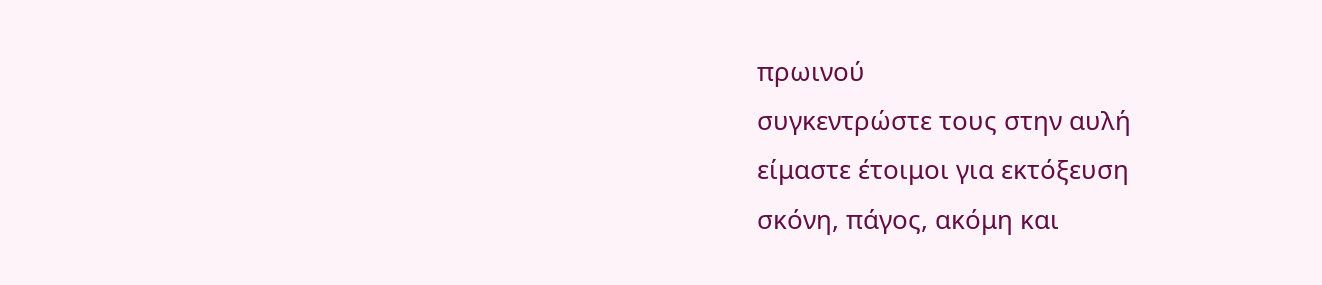πρωινού
συγκεντρώστε τους στην αυλή
είμαστε έτοιμοι για εκτόξευση
σκόνη, πάγος, ακόμη και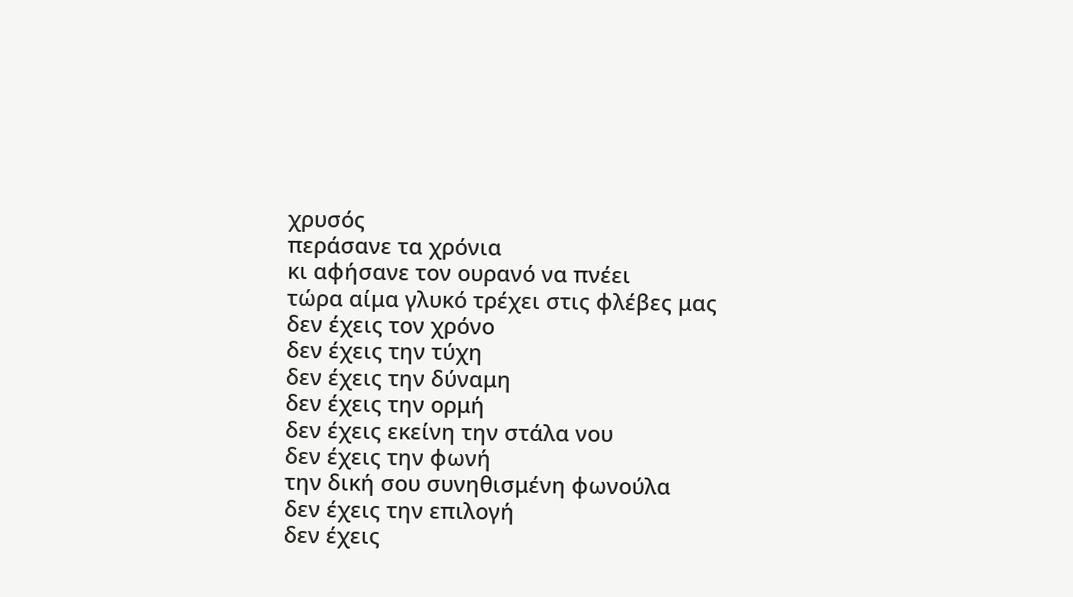χρυσός
περάσανε τα χρόνια
κι αφήσανε τον ουρανό να πνέει
τώρα αίμα γλυκό τρέχει στις φλέβες μας
δεν έχεις τον χρόνο
δεν έχεις την τύχη
δεν έχεις την δύναμη
δεν έχεις την ορμή
δεν έχεις εκείνη την στάλα νου
δεν έχεις την φωνή
την δική σου συνηθισμένη φωνούλα
δεν έχεις την επιλογή
δεν έχεις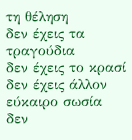τη θέληση
δεν έχεις τα τραγούδια
δεν έχεις το κρασί
δεν έχεις άλλον εύκαιρο σωσία
δεν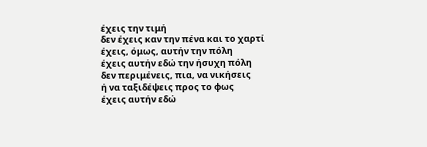έχεις την τιμή
δεν έχεις καν την πένα και το χαρτί
έχεις, όμως, αυτήν την πόλη
έχεις αυτήν εδώ την ήσυχη πόλη
δεν περιμένεις, πια, να νικήσεις
ή να ταξιδέψεις προς το φως
έχεις αυτήν εδώ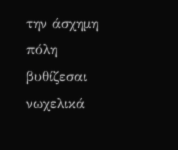την άσχημη πόλη
βυθίζεσαι νωχελικά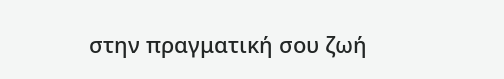στην πραγματική σου ζωή